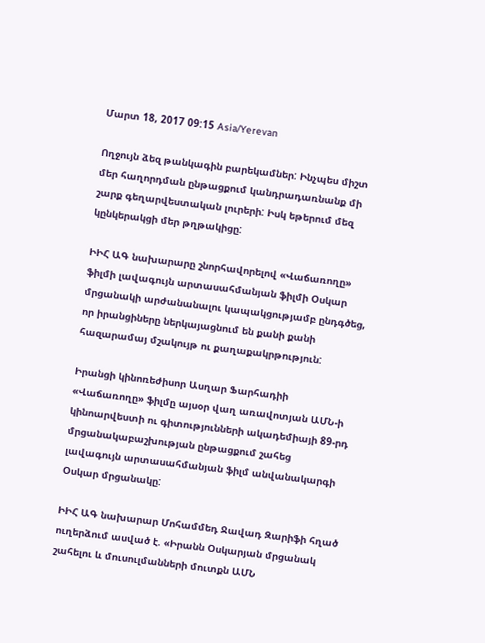Մարտ 18, 2017 09:15 Asia/Yerevan

Ողջույն ձեզ թանկագին բարեկամներ: Ինչպես միշտ մեր հաղորդման ընթացքում կանդրադառնանք մի շարք գեղարվեստական լուրերի: Իսկ եթերում մեզ կընկերակցի մեր թղթակիցը:

ԻԻՀ ԱԳ նախարարը շնորհավորելով «Վաճառողը» ֆիլմի լավագույն արտասահմանյան ֆիլմի Օսկար մրցանակի արժանանալու կապակցությամբ ընդգծեց, որ իրանցիները ներկայացնում են քանի քանի հազարամայ մշակույթ ու քաղաքակրթություն:

Իրանցի կինոռեժիսոր Ասղար Ֆարհադիի «Վաճառողը» ֆիլմը այսօր վաղ առավոտյան ԱՄՆ-ի կինոարվեստի ու գիտությունների ակադեմիայի 89-րդ մրցանակաբաշխության ընթացքում շահեց լավագույն արտասահմանյան ֆիլմ անվանակարգի Օսկար մրցանակը:

ԻԻՀ ԱԳ նախարար Մոհամմեդ Ջավադ Զարիֆի հղած ուղերձում ասված է. «Իրանն Օսկարյան մրցանակ շահելու և մուսուլմանների մուտքն ԱՄՆ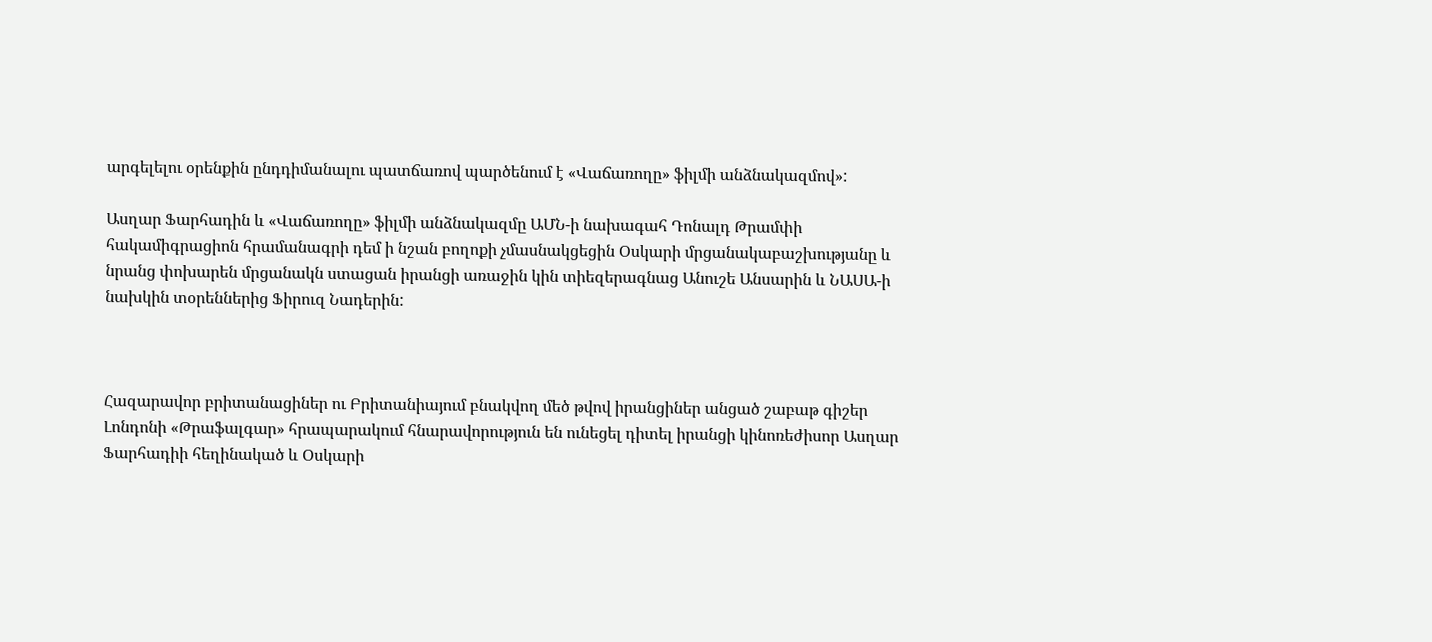արգելելու օրենքին ընդդիմանալու պատճառով պարծենում է «Վաճառողը» ֆիլմի անձնակազմով»:

Ասղար Ֆարհադին և «Վաճառողը» ֆիլմի անձնակազմը ԱՄՆ-ի նախագահ Դոնալդ Թրամփի հակամիգրացիոն հրամանագրի դեմ ի նշան բողոքի չմասնակցեցին Օսկարի մրցանակաբաշխությանը և նրանց փոխարեն մրցանակն ստացան իրանցի առաջին կին տիեզերագնաց Անուշե Անսարին և ՆԱՍԱ-ի նախկին տօրեններից Ֆիրուզ Նադերին:



Հազարավոր բրիտանացիներ ու Բրիտանիայում բնակվող մեծ թվով իրանցիներ անցած շաբաթ գիշեր Լոնդոնի «Թրաֆալգար» հրապարակում հնարավորություն են ունեցել դիտել իրանցի կինոռեժիսոր Ասղար Ֆարհադիի հեղինակած և Օսկարի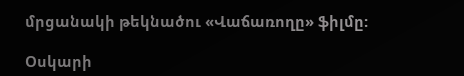մրցանակի թեկնածու «Վաճառողը» ֆիլմը:

Օսկարի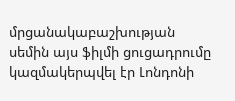մրցանակաբաշխության սեմին այս ֆիլմի ցուցադրումը կազմակերպվել էր Լոնդոնի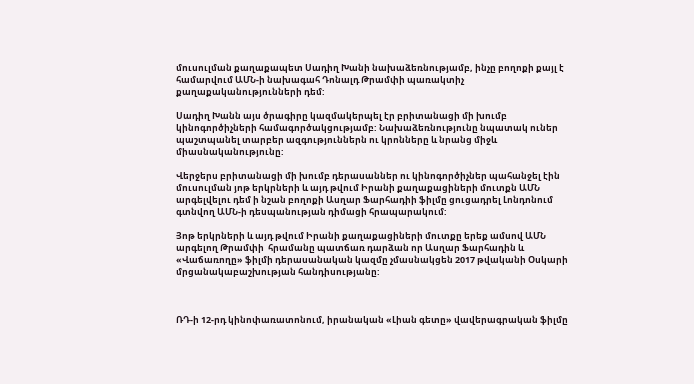մուսուլման քաղաքապետ Սադիղ Խանի նախաձեռնությամբ, ինչը բողոքի քայլ է համարվում ԱՄՆ-ի նախագահ Դոնալդ Թրամփի պառակտիչ քաղաքականությունների դեմ:

Սադիղ Խանն այս ծրագիրը կազմակերպել էր բրիտանացի մի խումբ կինոգործիչների համագործակցությամբ: Նախաձեռնությունը նպատակ ուներ պաշտպանել տարբեր ազգություններն ու կրոնները և նրանց միջև միասնականությունը:

Վերջերս բրիտանացի մի խումբ դերասաններ ու կինոգործիչներ պահանջել էին մուսուլման յոթ երկրների և այդ թվում Իրանի քաղաքացիների մուտքն ԱՄՆ արգելվելու դեմ ի նշան բողոքի Ասղար Ֆարհադիի ֆիլմը ցուցադրել Լոնդոնում գտնվող ԱՄՆ-ի դեսպանության դիմացի հրապարակում:

Յոթ երկրների և այդ թվում Իրանի քաղաքացիների մուտքը երեք ամսով ԱՄՆ արգելող Թրամփի  հրամանը պատճառ դարձան որ Ասղար Ֆարհադին և «Վաճառողը» ֆիլմի դերասանական կազմը չմասնակցեն 2017 թվականի Օսկարի մրցանակաբաշխության հանդիսությանը:



ՌԴ-ի 12-րդ կինոփառատոնում, իրանական «Լիան գետը» վավերագրական ֆիլմը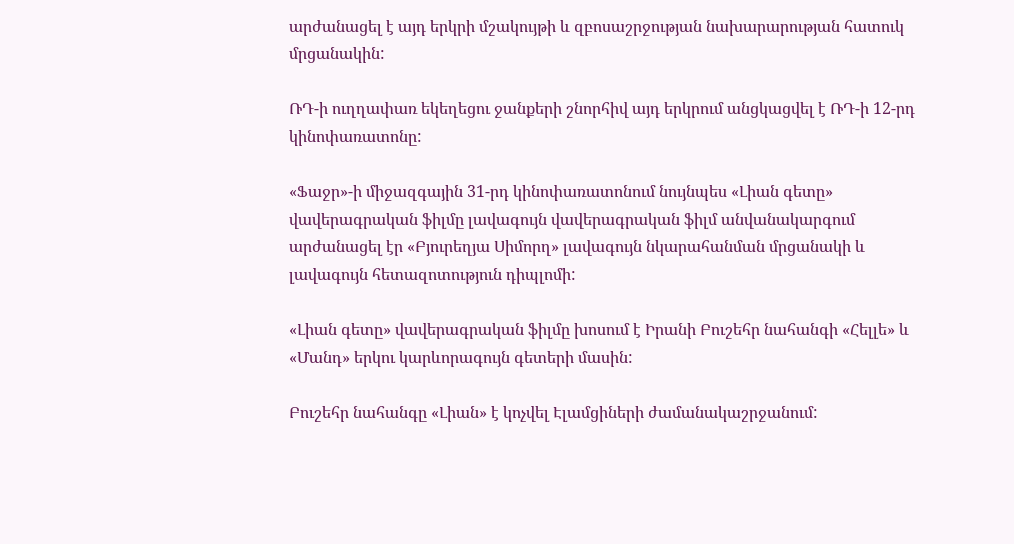արժանացել է այդ երկրի մշակույթի և զբոսաշրջության նախարարության հատուկ մրցանակին:

ՌԴ-ի ուղղափառ եկեղեցու ջանքերի շնորհիվ այդ երկրում անցկացվել է ՌԴ-ի 12-րդ կինոփառատոնը:

«Ֆաջր»-ի միջազգային 31-րդ կինոփառատոնում նույնպես «Լիան գետը» վավերագրական ֆիլմը լավագույն վավերագրական ֆիլմ անվանակարգում արժանացել էր «Բյուրեղյա Սիմորղ» լավագույն նկարահանման մրցանակի և լավագույն հետազոտություն դիպլոմի:

«Լիան գետը» վավերագրական ֆիլմը խոսում է Իրանի Բուշեհր նահանգի «Հելլե» և «Մանդ» երկու կարևորագույն գետերի մասին:

Բուշեհր նահանգը «Լիան» է կոչվել Էլամցիների ժամանակաշրջանում: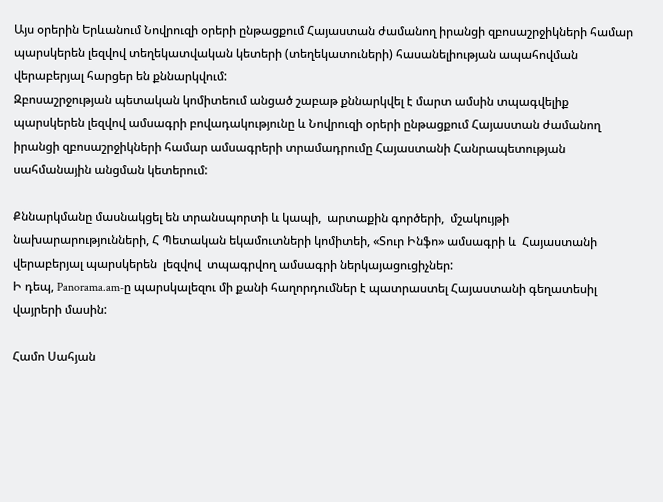Այս օրերին Երևանում Նովրուզի օրերի ընթացքում Հայաստան ժամանող իրանցի զբոսաշրջիկների համար պարսկերեն լեզվով տեղեկատվական կետերի (տեղեկատուների) հասանելիության ապահովման վերաբերյալ հարցեր են քննարկվում:
Զբոսաշրջության պետական կոմիտեում անցած շաբաթ քննարկվել է մարտ ամսին տպագվելիք պարսկերեն լեզվով ամսագրի բովադակությունը և Նովրուզի օրերի ընթացքում Հայաստան ժամանող իրանցի զբոսաշրջիկների համար ամսագրերի տրամադրումը Հայաստանի Հանրապետության սահմանային անցման կետերում:

Քննարկմանը մասնակցել են տրանսպորտի և կապի,  արտաքին գործերի,  մշակույթի նախարարությունների, Հ Պետական եկամուտների կոմիտեի, «Տուր Ինֆո» ամսագրի և  Հայաստանի վերաբերյալ պարսկերեն  լեզվով  տպագրվող ամսագրի ներկայացուցիչներ:
Ի դեպ, Panorama.am-ը պարսկալեզու մի քանի հաղորդումներ է պատրաստել Հայաստանի գեղատեսիլ վայրերի մասին:

Համո Սահյան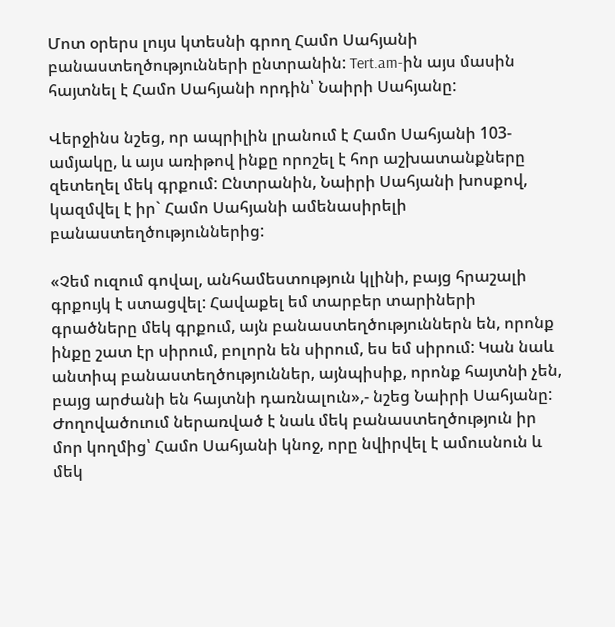Մոտ օրերս լույս կտեսնի գրող Համո Սահյանի բանաստեղծությունների ընտրանին: Tert.am-ին այս մասին հայտնել է Համո Սահյանի որդին՝ Նաիրի Սահյանը:

Վերջինս նշեց, որ ապրիլին լրանում է Համո Սահյանի 103-ամյակը, և այս առիթով ինքը որոշել է հոր աշխատանքները զետեղել մեկ գրքում: Ընտրանին, Նաիրի Սահյանի խոսքով, կազմվել է իր` Համո Սահյանի ամենասիրելի բանաստեղծություններից:

«Չեմ ուզում գովալ, անհամեստություն կլինի, բայց հրաշալի գրքույկ է ստացվել: Հավաքել եմ տարբեր տարիների գրածները մեկ գրքում, այն բանաստեղծություններն են, որոնք ինքը շատ էր սիրում, բոլորն են սիրում, ես եմ սիրում: Կան նաև անտիպ բանաստեղծություններ, այնպիսիք, որոնք հայտնի չեն, բայց արժանի են հայտնի դառնալուն»,- նշեց Նաիրի Սահյանը:
Ժողովածուում ներառված է նաև մեկ բանաստեղծություն իր մոր կողմից՝ Համո Սահյանի կնոջ, որը նվիրվել է ամուսնուն և մեկ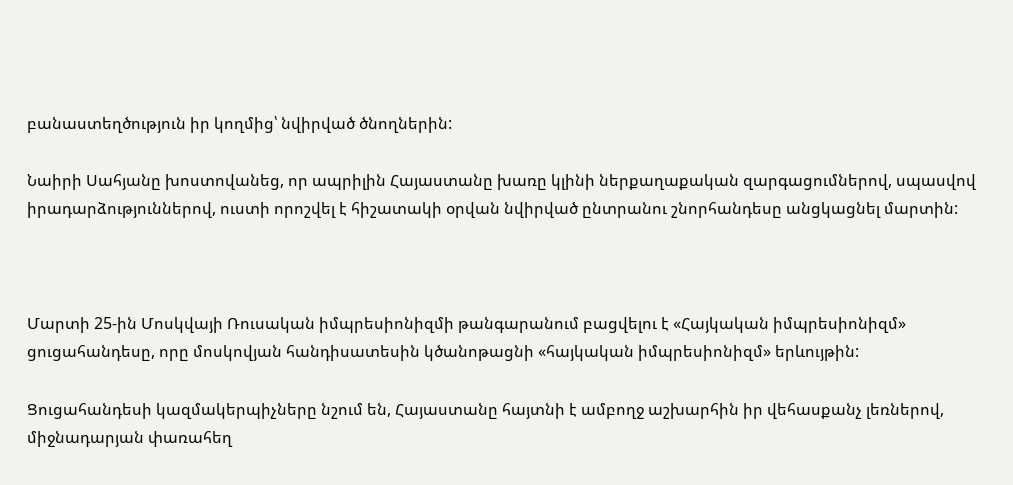բանաստեղծություն իր կողմից՝ նվիրված ծնողներին:

Նաիրի Սահյանը խոստովանեց, որ ապրիլին Հայաստանը խառը կլինի ներքաղաքական զարգացումներով, սպասվով իրադարձություններով, ուստի որոշվել է հիշատակի օրվան նվիրված ընտրանու շնորհանդեսը անցկացնել մարտին:



Մարտի 25-ին Մոսկվայի Ռուսական իմպրեսիոնիզմի թանգարանում բացվելու է «Հայկական իմպրեսիոնիզմ» ցուցահանդեսը, որը մոսկովյան հանդիսատեսին կծանոթացնի «հայկական իմպրեսիոնիզմ» երևույթին:

Ցուցահանդեսի կազմակերպիչները նշում են, Հայաստանը հայտնի է ամբողջ աշխարհին իր վեհասքանչ լեռներով, միջնադարյան փառահեղ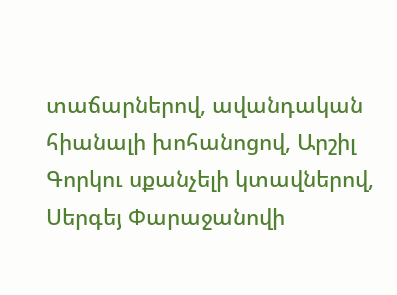տաճարներով, ավանդական հիանալի խոհանոցով, Արշիլ Գորկու սքանչելի կտավներով, Սերգեյ Փարաջանովի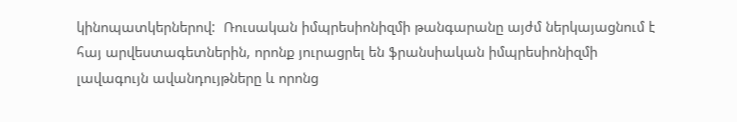կինոպատկերներով:  Ռուսական իմպրեսիոնիզմի թանգարանը այժմ ներկայացնում է հայ արվեստագետներին, որոնք յուրացրել են ֆրանսիական իմպրեսիոնիզմի լավագույն ավանդույթները և որոնց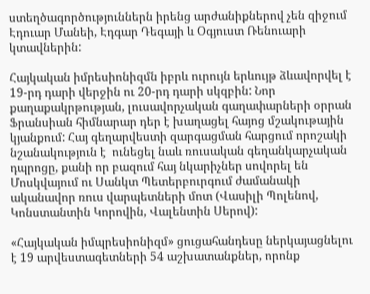ստեղծագործություններն իրենց արժանիքներով չեն զիջում Էդուար Մանեի, Էդգար Դեգայի և Օգյուստ Ռենուարի կտավներին:

Հայկական իմրեսիոնիզմն իբրև ուրույն երևույթ ձևավորվել է  19-րդ դարի վերջին ու 20-րդ դարի սկզբին: Նոր քաղաքակրթության, լուսավորչական գաղափարների օրրան Ֆրանսիան հիմնարար դեր է խաղացել հայոց մշակութային կյանքում: Հայ գեղարվեստի զարգացման հարցում որոշակի նշանակություն է  ունեցել նաև ռուսական գեղանկարչական դպրոցը, քանի որ բազում հայ նկարիչներ սովորել են Մոսկվայում ու Սանկտ Պետերբուրգում ժամանակի ականավոր ռուս վարպետների մոտ (Վասիլի Պոլենով, Կոնստանտին Կորովին, Վալենտին Սերով):

«Հայկական իմպրեսիոնիզմ» ցուցահանդեսը ներկայացնելու է 19 արվեստագետների 54 աշխատանքներ, որոնք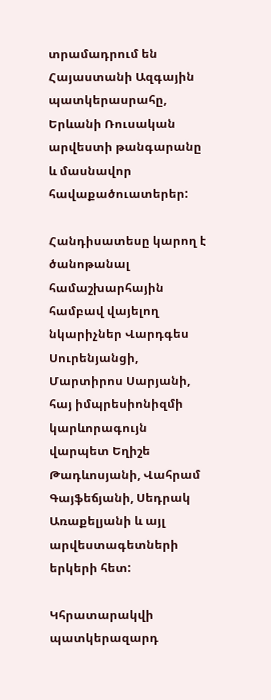տրամադրում են Հայաստանի Ազգային պատկերասրահը, Երևանի Ռուսական արվեստի թանգարանը և մասնավոր հավաքածուատերեր:

Հանդիսատեսը կարող է ծանոթանալ համաշխարհային համբավ վայելող նկարիչներ Վարդգես Սուրենյանցի, Մարտիրոս Սարյանի, հայ իմպրեսիոնիզմի կարևորագույն վարպետ Եղիշե Թադևոսյանի, Վահրամ Գայֆեճյանի, Սեդրակ Առաքելյանի և այլ արվեստագետների երկերի հետ:

Կհրատարակվի պատկերազարդ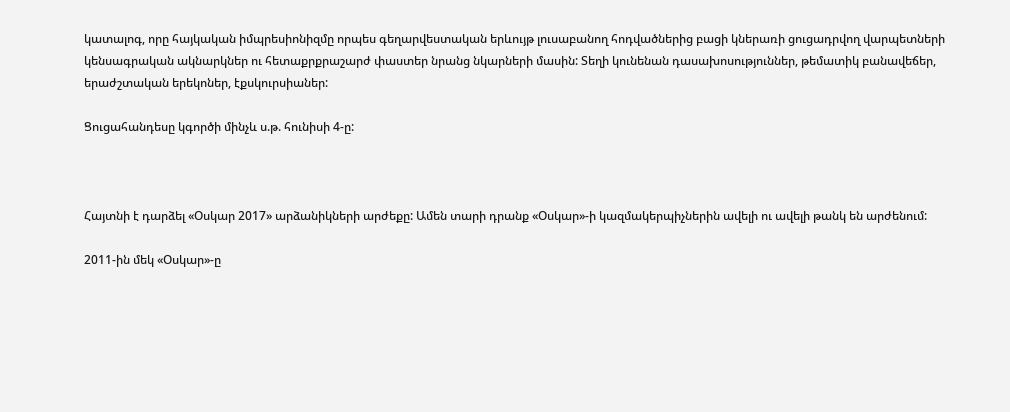կատալոգ, որը հայկական իմպրեսիոնիզմը որպես գեղարվեստական երևույթ լուսաբանող հոդվածներից բացի կներառի ցուցադրվող վարպետների կենսագրական ակնարկներ ու հետաքրքրաշարժ փաստեր նրանց նկարների մասին: Տեղի կունենան դասախոսություններ, թեմատիկ բանավեճեր, երաժշտական երեկոներ, էքսկուրսիաներ:

Ցուցահանդեսը կգործի մինչև ս.թ. հունիսի 4-ը:



Հայտնի է դարձել «Օսկար 2017» արձանիկների արժեքը: Ամեն տարի դրանք «Օսկար»-ի կազմակերպիչներին ավելի ու ավելի թանկ են արժենում:

2011-ին մեկ «Օսկար»-ը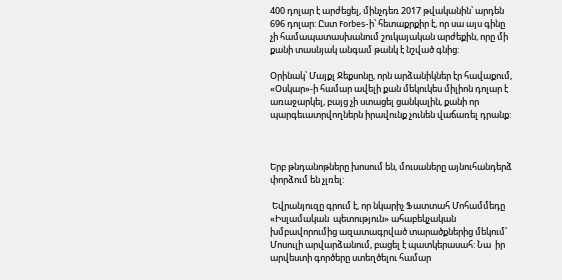400 դոլար է արժեցել, մինչդեռ 2017 թվականին՝ արդեն 696 դոլար: Ըստ Forbes-ի՝ հետաքրքիր է, որ սա այս գինը չի համապատասխանում շուկայական արժեքին, որը մի քանի տասնյակ անգամ թանկ է նշված գնից:

Օրինակ՝ Մայքլ Ջեքսոնը, որն արձանիկներ էր հավաքում, «Օսկար»-ի համար ավելի քան մեկուկես միլիոն դոլար է առաջարկել, բայց չի ստացել ցանկալին, քանի որ պարգեւատրվողներն իրավունք չունեն վաճառել դրանք:



Երբ թնդանոթները խոսում են, մուսաները այնուհանդերձ փորձում են չլռել:

 Եվրանյուզը գրում է, որ նկարիչ Ֆատտահ Մոհամմեդը «Իսլամական  պետություն» ահաբեկչական խմբավորումից ազատագրված տարածքներից մեկում՝ Մոսուլի արվարձանում, բացել է պատկերասահ: Նա  իր արվեստի գործերը ստեղծելու համար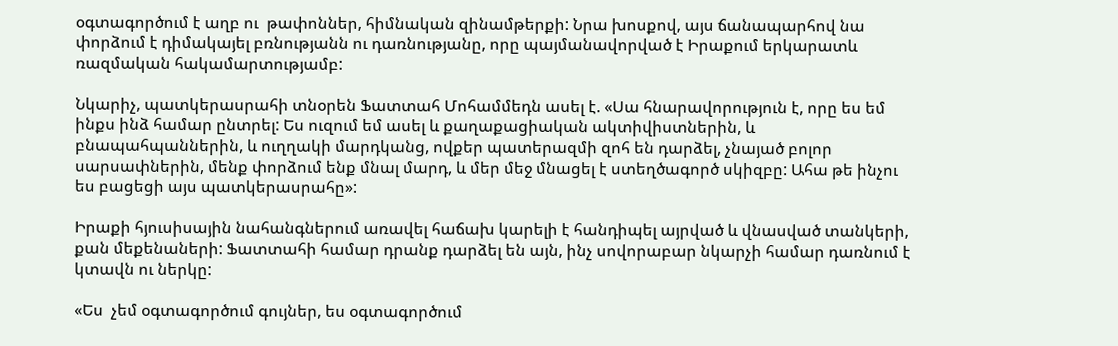օգտագործում է աղբ ու  թափոններ, հիմնական զինամթերքի: Նրա խոսքով, այս ճանապարհով նա փորձում է դիմակայել բռնությանն ու դառնությանը, որը պայմանավորված է Իրաքում երկարատև ռազմական հակամարտությամբ:

Նկարիչ, պատկերասրահի տնօրեն Ֆատտահ Մոհամմեդն ասել է. «Սա հնարավորություն է, որը ես եմ ինքս ինձ համար ընտրել: Ես ուզում եմ ասել և քաղաքացիական ակտիվիստներին, և բնապահպաններին, և ուղղակի մարդկանց, ովքեր պատերազմի զոհ են դարձել, չնայած բոլոր սարսափներին, մենք փորձում ենք մնալ մարդ, և մեր մեջ մնացել է ստեղծագործ սկիզբը: Ահա թե ինչու ես բացեցի այս պատկերասրահը»:

Իրաքի հյուսիսային նահանգներում առավել հաճախ կարելի է հանդիպել այրված և վնասված տանկերի, քան մեքենաների: Ֆատտահի համար դրանք դարձել են այն, ինչ սովորաբար նկարչի համար դառնում է կտավն ու ներկը:

«Ես  չեմ օգտագործում գույներ, ես օգտագործում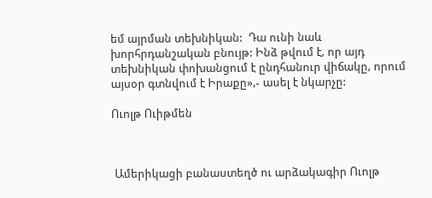եմ այրման տեխնիկան:  Դա ունի նաև խորհրդանշական բնույթ: Ինձ թվում է, որ այդ տեխնիկան փոխանցում է ընդհանուր վիճակը, որում այսօր գտնվում է Իրաքը»,- ասել է նկարչը:

Ուոլթ Ուիթմեն



 Ամերիկացի բանաստեղծ ու արձակագիր Ուոլթ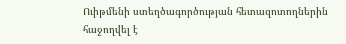Ուիթմենի ստեղծագործության հետազոտողներին հաջողվել է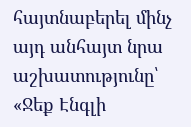հայտնաբերել մինչ այդ անհայտ նրա աշխատությունը՝ «Ջեք Էնգլի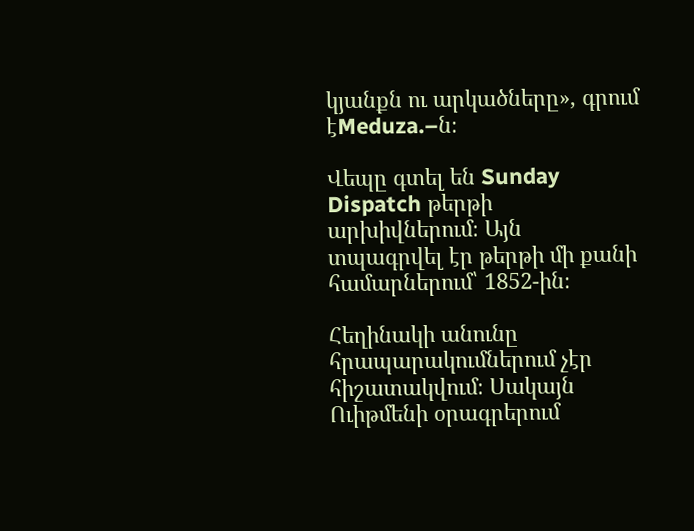կյանքն ու արկածները», գրում էMeduza.–ն։

Վեպը գտել են Sunday Dispatch թերթի արխիվներում։ Այն տպագրվել էր թերթի մի քանի համարներում՝ 1852-ին։

Հեղինակի անունը հրապարակումներում չէր հիշատակվում։ Սակայն Ուիթմենի օրագրերում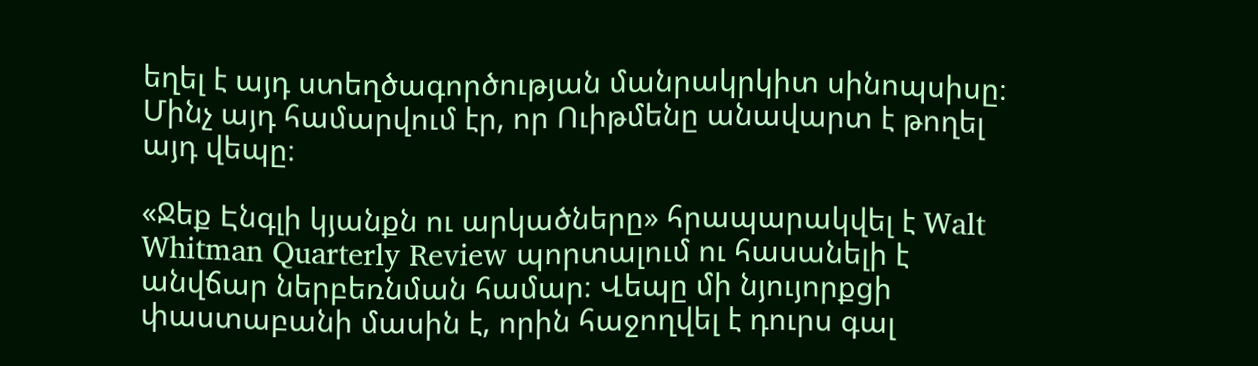եղել է այդ ստեղծագործության մանրակրկիտ սինոպսիսը։ Մինչ այդ համարվում էր, որ Ուիթմենը անավարտ է թողել այդ վեպը։

«Ջեք Էնգլի կյանքն ու արկածները» հրապարակվել է Walt Whitman Quarterly Review պորտալում ու հասանելի է անվճար ներբեռնման համար։ Վեպը մի նյույորքցի փաստաբանի մասին է, որին հաջողվել է դուրս գալ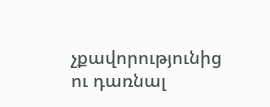չքավորությունից ու դառնալ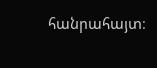հանրահայտ։